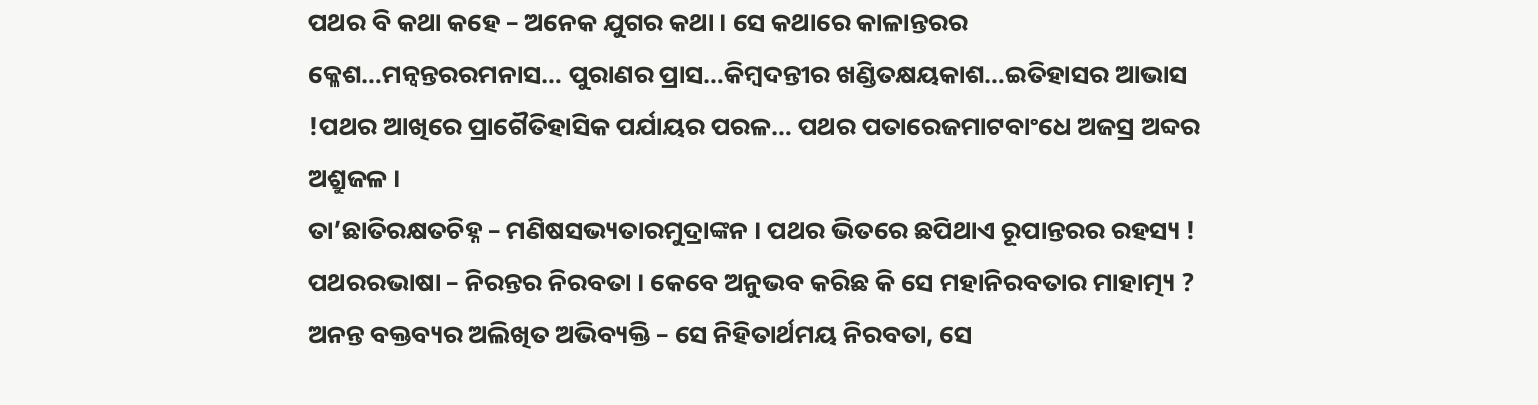ପଥର ବି କଥା କହେ – ଅନେକ ଯୁଗର କଥା । ସେ କଥାରେ କାଳାନ୍ତରର କ୍ଳେଶ…ମନ୍ୱନ୍ତରରମନାସ… ପୁରାଣର ପ୍ରାସ…କିମ୍ବଦନ୍ତୀର ଖଣ୍ଡିତକ୍ଷୟକାଶ…ଇତିହାସର ଆଭାସ !ପଥର ଆଖିରେ ପ୍ରାଗୈତିହାସିକ ପର୍ଯାୟର ପରଳ… ପଥର ପତାରେଜମାଟବାଂଧେ ଅଜସ୍ର ଅବ୍ଦର ଅଶ୍ରୁଜଳ ।
ତା’ଛାତିରକ୍ଷତଚିହ୍ନ – ମଣିଷସଭ୍ୟତାରମୁଦ୍ରାଙ୍କନ । ପଥର ଭିତରେ ଛପିଥାଏ ରୂପାନ୍ତରର ରହସ୍ୟ !
ପଥରରଭାଷା – ନିରନ୍ତର ନିରବତା । କେବେ ଅନୁଭବ କରିଛ କି ସେ ମହାନିରବତାର ମାହାତ୍ମ୍ୟ ? ଅନନ୍ତ ବକ୍ତବ୍ୟର ଅଲିଖିତ ଅଭିବ୍ୟକ୍ତି – ସେ ନିହିତାର୍ଥମୟ ନିରବତା, ସେ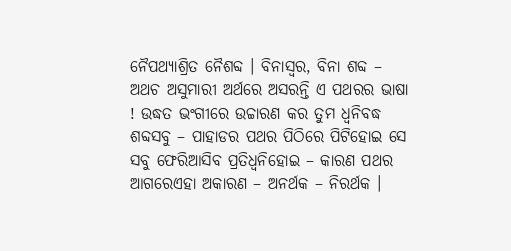ନୈପଥ୍ୟାଶ୍ରିତ ନୈଶବ୍ଦ । ବିନାସ୍ୱର, ବିନା ଶବ୍ଦ – ଅଥଚ ଅସୁମାରୀ ଅର୍ଥରେ ଅସରନ୍ତି ଏ ପଥରର ଭାଷା ! ଉଦ୍ଧତ ଭଂଗୀରେ ଉଚ୍ଚାରଣ କର ତୁମ ଧ୍ୱନିବଦ୍ଧ ଶବ୍ଦସବୁ – ପାହାଡର ପଥର ପିଠିରେ ପିଟିହୋଇ ସେ ସବୁ ଫେରିଆସିବ ପ୍ରତିଧ୍ୱନିହୋଇ – କାରଣ ପଥର ଆଗରେଏହା ଅକାରଣ – ଅନର୍ଥକ – ନିରର୍ଥକ ।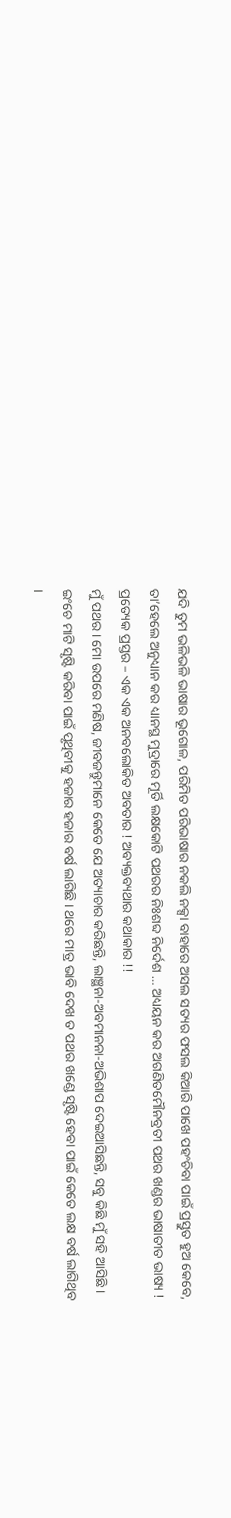ଯଦି ତୁମ ଭଳିଭଳି ଭାଷାର ଭୂଗୋଳ, ପରିମିତ ପରିଭାଷାର ନକଲି ନକ୍ସା ବାହାରେ ଅସଲ ସତ୍ୟର ଫସଲ କିଆରି ପାଖେ ପହଂଚିବା ପାଇଁ ପ୍ରସ୍ତୁତ ହୁଅ କେବେ, ତା’ହେଲେ ଅନୁଧ୍ୟାନ କର ଧ୍ୟାନସ୍ଥ ମୁଦ୍ରାରେ ମୂର୍ତି ଲକ୍ଷକୋଟି ପଥରର ନିଃଶବ୍ଦ ନିର୍ଦେଶ … ଅଧ୍ୟୟନ କର ଅଗଣିତମୌନବ୍ରତୀ ପଥର ଖଣ୍ଡର ଭାଷାତୀତ ଭାଷ୍ୟ ! ପ୍ରତ୍ୟେକ ପ୍ରସ୍ତର – ଏକ ଏକ ଅନବଲୋକିତ ଅବତାର ! ଅବ୍ୟକ୍ତବ୍ୟଥାର କଥାକାର !!
ମୁଁ ପଥର । ମୋ ଉପରେ ମଣିଷ, ଜୀବଜନ୍ତୁମାନେ କେତେ ଯେ ଅତ୍ୟାଚାର କରିଛନ୍ତି, ଲାଞ୍ଛନା-ଅବମାନନା-ଅଭିଶାପ ଦେଇଆସିଛନ୍ତି, ସବୁ କିଛି ମୁଁ ସହି ଆସିଛି । ଇଂଚେ ମାଟି ସୃଷ୍ଟି କରିବା ପାଇଁ ପୃଥିବୀକୁ ହଜାର ହଜାର ବର୍ଷ ଲାଗିଛି । ଥରେ ମାତ୍ର ଭାବି ଦେଖ ତ ପଥର ଖଣ୍ଡେ ସୃଷ୍ଟି ହେବା ପାଇଁ କେତେ ଲକ୍ଷ ବର୍ଷ ଲାଗିଥିବ ।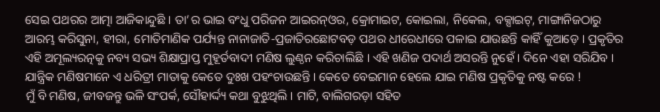ସେଇ ପଥରର ଆତ୍ମା ଆଜିକାନ୍ଦୁଛି । ତା’ର ଭାଇ ବଂଧୁ ପରିଜନ ଆଇରନ୍ଓର, କ୍ରୋମାଇଟ, କୋଇଲା, ନିକେଲ, ବକ୍ସାଇଟ୍, ମାଙ୍ଗାନିଜଠାରୁ ଆରମ୍ଭ କରିସୁନା, ହୀରା, ମୋତିମାଣିକ ପର୍ଯ୍ୟନ୍ତ ନାନାଜାତି-ପ୍ରଜାତିରଛୋଟବଡ଼ ପଥର ଧୀରେଧୀରେ ପଳାଇ ଯାଉଛନ୍ତି କାହିଁ କୁଆଡ଼େ । ପ୍ରକୃତିର ଏହି ଅମୂଲ୍ୟରତ୍ନକୁ ନବ୍ୟ ସଭ୍ୟ ଶିକ୍ଷାପ୍ରାପ୍ତ ମୁହୂର୍ତବାଦୀ ମଣିଷ ଲୁଣ୍ଠନ କରିଚାଲିଛି । ଏହି ଖଣିଜ ପଦାର୍ଥ ଅସରନ୍ତି ନୁହେଁ । ଦିନେ ଏହା ସରିଯିବ । ଯାନ୍ତ୍ରିକ ମଣିଷମାନେ ଏ ଧରିତ୍ରୀ ମାତାକୁ କେତେ ଦୁଃଖ ପହଂଚାଉଛନ୍ତି । କେତେ ବେଇମାନ ହେଲେ ଯାଇ ମଣିଷ ପ୍ରକୃତିକୁ ନଷ୍ଟ କରେ !
ମୁଁ ବି ମଣିଷ, ଜୀବଜନ୍ତୁ ଭଳି ସଂପର୍କ, ସୌହାର୍ଦ୍ଦ୍ୟ କଥା ବୁଝୁଥିଲି । ମାଟି, ବାଲିଗରଡ଼ା ସହିତ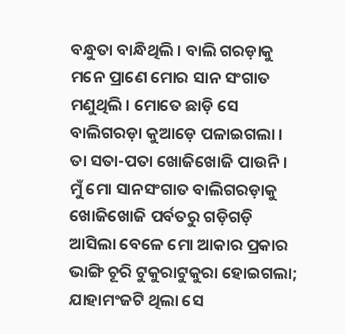ବନ୍ଧୁତା ବାନ୍ଧିଥିଲି । ବାଲି ଗରଡ଼ାକୁ ମନେ ପ୍ରାଣେ ମୋର ସାନ ସଂଗାତ ମଣୁଥିଲି । ମୋତେ ଛାଡ଼ି ସେ ବାଲିଗରଡ଼ା କୁଆଡ଼େ ପଳାଇଗଲା । ତା ସତା-ପତା ଖୋଜିଖୋଜି ପାଉନି ।
ମୁଁ ମୋ ସାନସଂଗାତ ବାଲିଗରଡ଼ାକୁ ଖୋଜିଖୋଜି ପର୍ବତରୁ ଗଡ଼ିଗଡ଼ି ଆସିଲା ବେଳେ ମୋ ଆକାର ପ୍ରକାର ଭାଙ୍ଗି ଚୂରି ଟୁକୁରାଟୁକୁରା ହୋଇଗଲା; ଯାହାମଂଜଟି ଥିଲା ସେ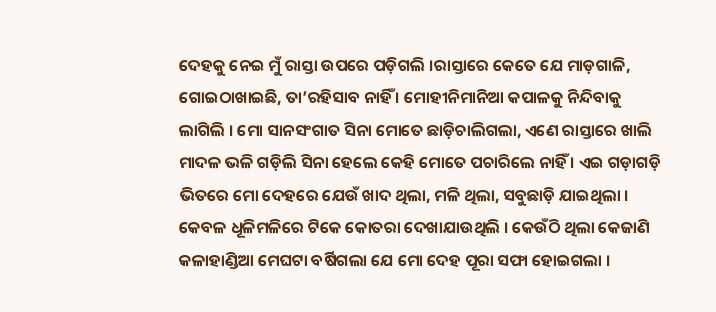ଦେହକୁ ନେଇ ମୁଁ ରାସ୍ତା ଉପରେ ପଡ଼ିଗଲି ।ରାସ୍ତାରେ କେତେ ଯେ ମାଡ଼ଗାଳି, ଗୋଇଠାଖାଇଛି, ତା’ରହିସାବ ନାହିଁ । ମୋହୀନିମାନିଆ କପାଳକୁ ନିନ୍ଦିବାକୁ ଲାଗିଲି । ମୋ ସାନସଂଗାତ ସିନା ମୋତେ ଛାଡ଼ିଚାଲିଗଲା, ଏଣେ ରାସ୍ତାରେ ଖାଲି ମାଦଳ ଭଳି ଗଡ଼ିଲି ସିନା ହେଲେ କେହି ମୋତେ ପଚାରିଲେ ନାହିଁ । ଏଇ ଗଡ଼ାଗଡ଼ି ଭିତରେ ମୋ ଦେହରେ ଯେଉଁ ଖାଦ ଥିଲା, ମଳି ଥିଲା, ସବୁଛାଡ଼ି ଯାଇଥିଲା । କେବଳ ଧୂଳିମଳିରେ ଟିକେ କୋତରା ଦେଖାଯାଉଥିଲି । କେଉଁଠି ଥିଲା କେଜାଣି କଳାହାଣ୍ଡିଆ ମେଘଟା ବର୍ଷିଗଲା ଯେ ମୋ ଦେହ ପୂରା ସଫା ହୋଇଗଲା ।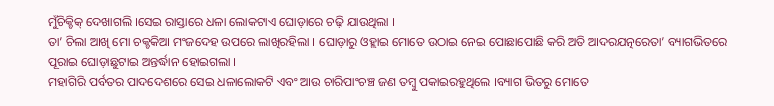ମୁଁଚିକ୍ଚିକ୍ ଦେଖାଗଲି ।ସେଇ ରାସ୍ତାରେ ଧଳା ଲୋକଟାଏ ଘୋଡ଼ାରେ ଚଢ଼ି ଯାଉଥିଲା ।
ତା’ ଚିଲା ଆଖି ମୋ ଚକ୍ଚକିଆ ମଂଜଦେହ ଉପରେ ଲାଖିରହିଲା । ଘୋଡ଼ାରୁ ଓହ୍ଲାଇ ମୋତେ ଉଠାଇ ନେଇ ପୋଛାପୋଛି କରି ଅତି ଆଦରଯତ୍ନରେତା’ ବ୍ୟାଗଭିତରେ ପୂରାଇ ଘୋଡ଼ାଛୁଟାଇ ଅନ୍ତର୍ଦ୍ଧାନ ହୋଇଗଲା ।
ମହାଗିରି ପର୍ବତର ପାଦଦେଶରେ ସେଇ ଧଳାଲୋକଟି ଏବଂ ଆଉ ଚାରିପାଂଚଞ୍ଚ ଜଣ ତମ୍ବୁ ପକାଇରହୁଥିଲେ ।ବ୍ୟାଗ ଭିତରୁ ମୋତେ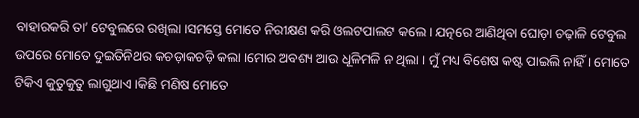ବାହାରକରି ତା’ ଟେବୁଲରେ ରଖିଲା ।ସମସ୍ତେ ମୋତେ ନିରୀକ୍ଷଣ କରି ଓଲଟପାଲଟ କଲେ । ଯତ୍ନରେ ଆଣିଥିବା ଘୋଡ଼ା ଚଢ଼ାଳି ଟେବୁଲ ଉପରେ ମୋତେ ଦୁଇତିନିଥର କଚଡ଼ାକଚଡ଼ି କଲା ।ମୋର ଅବଶ୍ୟ ଆଉ ଧୂଳିମଳି ନ ଥିଲା । ମୁଁ ମଧ୍ୟ ବିଶେଷ କଷ୍ଟ ପାଇଲି ନାହିଁ । ମୋତେ ଟିକିଏ କୁତୁକୁତୁ ଲାଗୁଥାଏ ।କିଛି ମଣିଷ ମୋତେ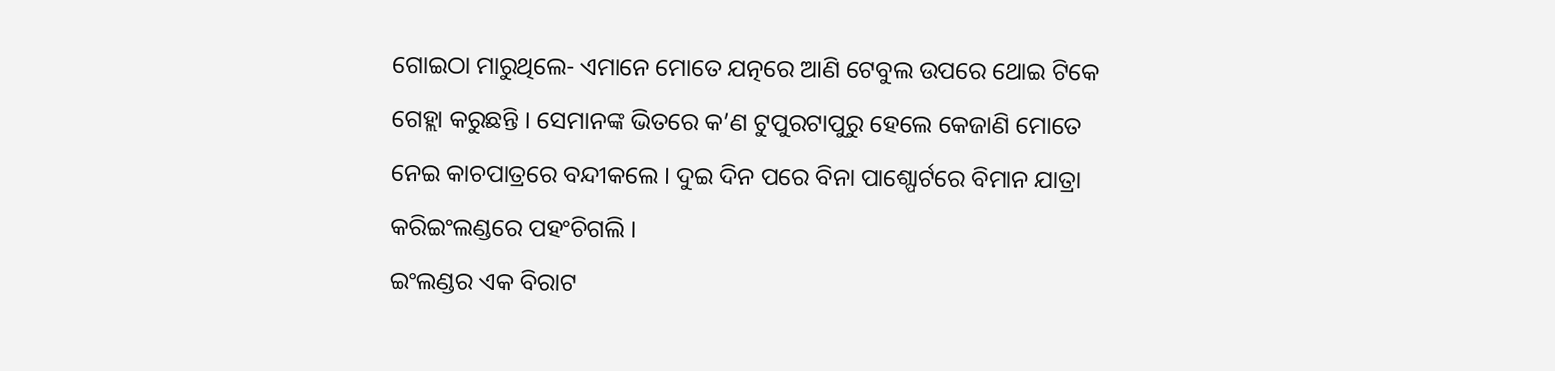ଗୋଇଠା ମାରୁଥିଲେ- ଏମାନେ ମୋତେ ଯତ୍ନରେ ଆଣି ଟେବୁଲ ଉପରେ ଥୋଇ ଟିକେ ଗେହ୍ଲା କରୁଛନ୍ତି । ସେମାନଙ୍କ ଭିତରେ କ’ଣ ଟୁପୁରଟାପୁରୁ ହେଲେ କେଜାଣି ମୋତେ ନେଇ କାଚପାତ୍ରରେ ବନ୍ଦୀକଲେ । ଦୁଇ ଦିନ ପରେ ବିନା ପାଶ୍ପୋର୍ଟରେ ବିମାନ ଯାତ୍ରା କରିଇଂଲଣ୍ଡରେ ପହଂଚିଗଲି ।
ଇଂଲଣ୍ଡର ଏକ ବିରାଟ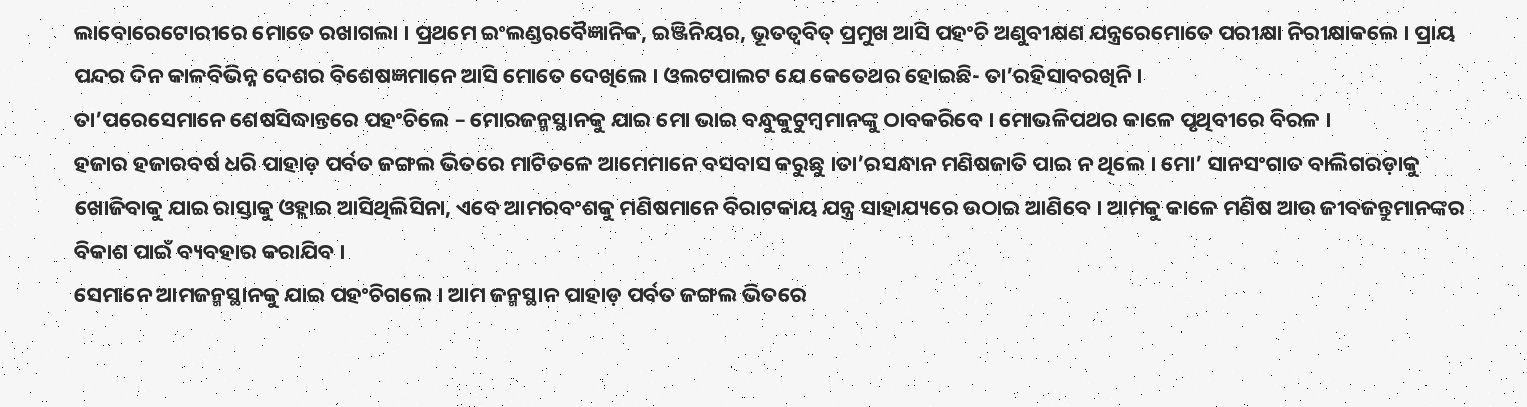ଲାବୋରେଟୋରୀରେ ମୋତେ ରଖାଗଲା । ପ୍ରଥମେ ଇଂଲଣ୍ଡରବୈଜ୍ଞାନିକ, ଇଞ୍ଜିନିୟର, ଭୂତତ୍ୱବିତ୍ ପ୍ରମୁଖ ଆସି ପହଂଚି ଅଣୁବୀକ୍ଷଣ ଯନ୍ତ୍ରରେମୋତେ ପରୀକ୍ଷା ନିରୀକ୍ଷାକଲେ । ପ୍ରାୟ ପନ୍ଦର ଦିନ କାଳବିଭିନ୍ନ ଦେଶର ବିଶେଷଜ୍ଞମାନେ ଆସି ମୋତେ ଦେଖିଲେ । ଓଲଟପାଲଟ ଯେ କେତେଥର ହୋଇଛି- ତା’ରହିସାବରଖିନି ।
ତା’ପରେସେମାନେ ଶେଷସିଦ୍ଧାନ୍ତରେ ପହଂଚିଲେ – ମୋରଜନ୍ମସ୍ଥାନକୁ ଯାଇ ମୋ ଭାଇ ବନ୍ଧୁକୁଟୁମ୍ବମାନଙ୍କୁ ଠାବକରିବେ । ମୋଭଳିପଥର କାଳେ ପୃଥିବୀରେ ବିରଳ ।
ହଜାର ହଜାରବର୍ଷ ଧରି ପାହାଡ଼ ପର୍ବତ ଜଙ୍ଗଲ ଭିତରେ ମାଟିତଳେ ଆମେମାନେ ବସବାସ କରୁଛୁ ।ତା’ରସନ୍ଧାନ ମଣିଷଜାତି ପାଇ ନ ଥିଲେ । ମୋ’ ସାନସଂଗାତ ବାଲିଗରଡ଼ାକୁ ଖୋଜିବାକୁ ଯାଇ ରାସ୍ତାକୁ ଓହ୍ଲାଇ ଆସିଥିଲିସିନା, ଏବେ ଆମରବଂଶକୁ ମଣିଷମାନେ ବିରାଟକାୟ ଯନ୍ତ୍ର ସାହାଯ୍ୟରେ ଉଠାଇ ଆଣିବେ । ଆମକୁ କାଳେ ମଣିଷ ଆଉ ଜୀବଜନ୍ତୁମାନଙ୍କର ବିକାଶ ପାଇଁ ବ୍ୟବହାର କରାଯିବ ।
ସେମାନେ ଆମଜନ୍ମସ୍ଥାନକୁ ଯାଇ ପହଂଚିଗଲେ । ଆମ ଜନ୍ମସ୍ଥାନ ପାହାଡ଼ ପର୍ବତ ଜଙ୍ଗଲ ଭିତରେ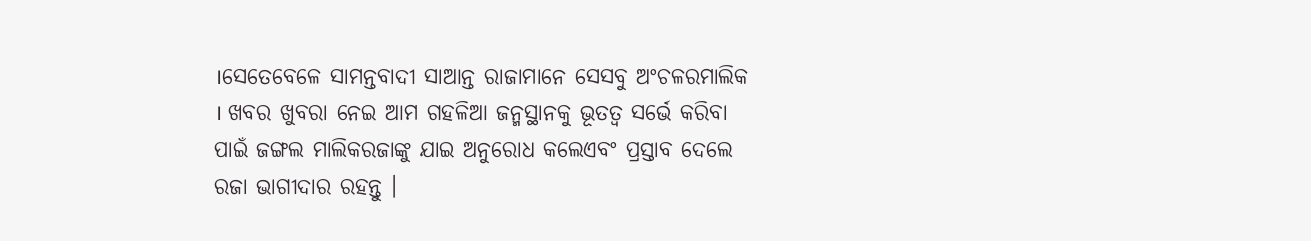।ସେତେବେଳେ ସାମନ୍ତବାଦୀ ସାଆନ୍ତ ରାଜାମାନେ ସେସବୁ ଅଂଚଳରମାଲିକ । ଖବର ଖୁବରା ନେଇ ଆମ ଗହଳିଆ ଜନ୍ମସ୍ଥାନକୁ ଭୂତତ୍ୱ ସର୍ଭେ କରିବା ପାଇଁ ଜଙ୍ଗଲ ମାଲିକରଜାଙ୍କୁ ଯାଇ ଅନୁରୋଧ କଲେଏବଂ ପ୍ରସ୍ତାବ ଦେଲେ ରଜା ଭାଗୀଦାର ରହନ୍ତୁ ।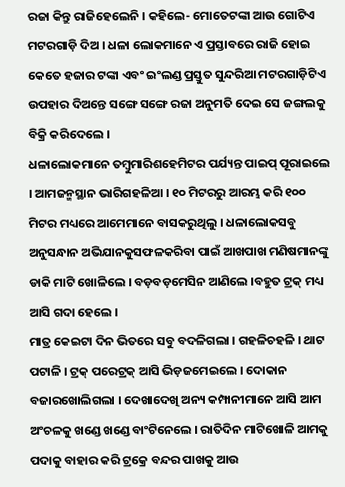ରଜା କିନ୍ତୁ ରାଜିହେଲେନି । କହିଲେ- ମୋତେଟଙ୍କା ଆଉ ଗୋଟିଏ ମଟରଗାଡ଼ି ଦିଅ । ଧଳା ଲୋକମାନେ ଏ ପ୍ରସ୍ତାବରେ ରାଜି ହୋଇ କେତେ ହଜାର ଟଙ୍କା ଏବଂ ଇଂଲଣ୍ଡ ପ୍ରସ୍ତୁତ ସୁନ୍ଦରିଆ ମଟରଗାଡ଼ିଟିଏ ଉପହାର ଦିଅନ୍ତେ ସଙ୍ଗେ ସଙ୍ଗେ ରଜା ଅନୁମତି ଦେଇ ସେ ଜଙ୍ଗଲକୁ ବିକ୍ରି କରିଦେଲେ ।
ଧଳାଲୋକମାନେ ତମ୍ବୁମାରିଶହେମିଟର ପର୍ଯ୍ୟନ୍ତ ପାଇପ୍ ପୂରାଇଲେ । ଆମଜନ୍ମସ୍ଥାନ ଭାରିଗହଳିଆ । ୧୦ ମିଟରରୁ ଆରମ୍ଭ କରି ୧୦୦ ମିଟର ମଧ୍ୟରେ ଆମେମାନେ ବାସକରୁଥିଲୁ । ଧଳାଲୋକସବୁ ଅନୁସନ୍ଧାନ ଅଭିଯାନକୁସଫଳକରିବା ପାଇଁ ଆଖପାଖ ମଣିଷମାନଙ୍କୁ ଡାକି ମାଟି ଖୋଳିଲେ । ବଡ଼ବଡ଼ମେସିନ ଆଣିଲେ ।ବହୁତ ଟ୍ରକ୍ ମଧ୍ୟ ଆସି ଗଦା ହେଲେ ।
ମାତ୍ର କେଇଟା ଦିନ ଭିତରେ ସବୁ ବଦଳିଗଲା । ଗହଳିଚହଳି । ଥାଟ ପଟାଳି । ଟ୍ରକ୍ ପରେଟ୍ରକ୍ ଆସି ଭିଡ଼ଜମେଇଲେ । ଦୋକାନ ବଜାରଖୋଲିଗଲା । ଦେଖାଦେଖି ଅନ୍ୟ କମ୍ପାନୀମାନେ ଆସି ଆମ ଅଂଚଳକୁ ଖଣ୍ଡେ ଖଣ୍ଡେ ବାଂଟିନେଲେ । ରାତିଦିନ ମାଟିଖୋଳି ଆମକୁ ପଦାକୁ ବାହାର କରି ଟ୍ରକ୍ରେ ବନ୍ଦର ପାଖକୁ ଆଉ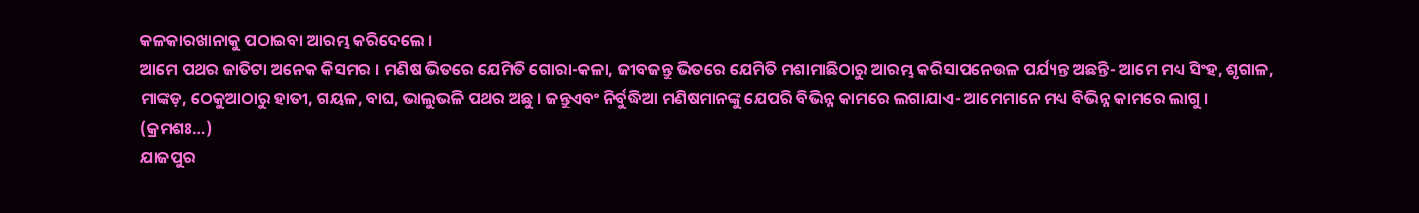କଳକାରଖାନାକୁ ପଠାଇବା ଆରମ୍ଭ କରିଦେଲେ ।
ଆମେ ପଥର ଜାତିଟା ଅନେକ କିସମର । ମଣିଷ ଭିତରେ ଯେମିତି ଗୋରା-କଳା, ଜୀବଜନ୍ତୁ ଭିତରେ ଯେମିତି ମଶାମାଛିଠାରୁ ଆରମ୍ଭ କରିସାପନେଉଳ ପର୍ଯ୍ୟନ୍ତ ଅଛନ୍ତି- ଆମେ ମଧ୍ୟ ସିଂହ, ଶୃଗାଳ, ମାଙ୍କଡ଼, ଠେକୁଆଠାରୁ ହାତୀ, ଗୟଳ, ବାଘ, ଭାଲୁଭଳି ପଥର ଅଛୁ । ଜନ୍ତୁଏବଂ ନିର୍ବୁଦ୍ଧିଆ ମଣିଷମାନଙ୍କୁ ଯେପରି ବିଭିନ୍ନ କାମରେ ଲଗାଯାଏ- ଆମେମାନେ ମଧ୍ୟ ବିଭିନ୍ନ କାମରେ ଲାଗୁ । (କ୍ରମଶଃ…)
ଯାଜପୁର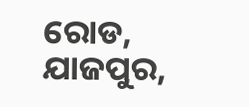ରୋଡ, ଯାଜପୁର,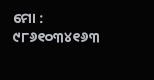ମୋ : ୯୮୬୧୦୩୪୧୬୩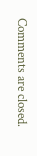Comments are closed.